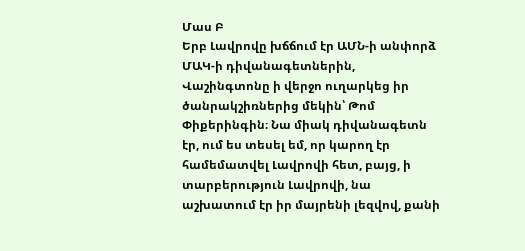Մաս Բ
Երբ Լավրովը խճճում էր ԱՄՆ‑ի անփորձ ՄԱԿ‑ի դիվանագետներին, Վաշինգտոնը ի վերջո ուղարկեց իր ծանրակշիռներից մեկին՝ Թոմ Փիքերինգին։ Նա միակ դիվանագետն էր, ում ես տեսել եմ, որ կարող էր համեմատվել Լավրովի հետ, բայց, ի տարբերություն Լավրովի, նա աշխատում էր իր մայրենի լեզվով, քանի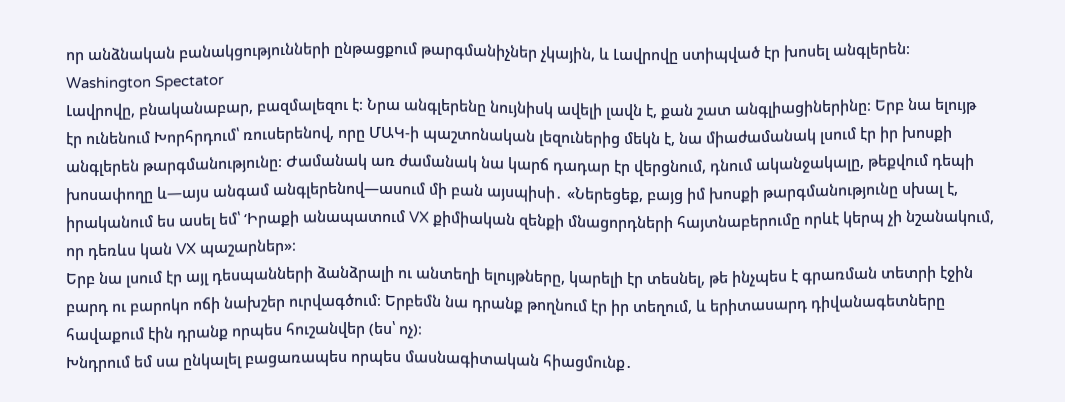որ անձնական բանակցությունների ընթացքում թարգմանիչներ չկային, և Լավրովը ստիպված էր խոսել անգլերեն։
Washington Spectator
Լավրովը, բնականաբար, բազմալեզու է։ Նրա անգլերենը նույնիսկ ավելի լավն է, քան շատ անգլիացիներինը։ Երբ նա ելույթ էր ունենում Խորհրդում՝ ռուսերենով, որը ՄԱԿ‑ի պաշտոնական լեզուներից մեկն է, նա միաժամանակ լսում էր իր խոսքի անգլերեն թարգմանությունը։ Ժամանակ առ ժամանակ նա կարճ դադար էր վերցնում, դնում ականջակալը, թեքվում դեպի խոսափողը և—այս անգամ անգլերենով—ասում մի բան այսպիսի․ «Ներեցեք, բայց իմ խոսքի թարգմանությունը սխալ է, իրականում ես ասել եմ՝ ‘Իրաքի անապատում VX քիմիական զենքի մնացորդների հայտնաբերումը որևէ կերպ չի նշանակում, որ դեռևս կան VX պաշարներ»։
Երբ նա լսում էր այլ դեսպանների ձանձրալի ու անտեղի ելույթները, կարելի էր տեսնել, թե ինչպես է գրառման տետրի էջին բարդ ու բարոկո ոճի նախշեր ուրվագծում։ Երբեմն նա դրանք թողնում էր իր տեղում, և երիտասարդ դիվանագետները հավաքում էին դրանք որպես հուշանվեր (ես՝ ոչ)։
Խնդրում եմ սա ընկալել բացառապես որպես մասնագիտական հիացմունք․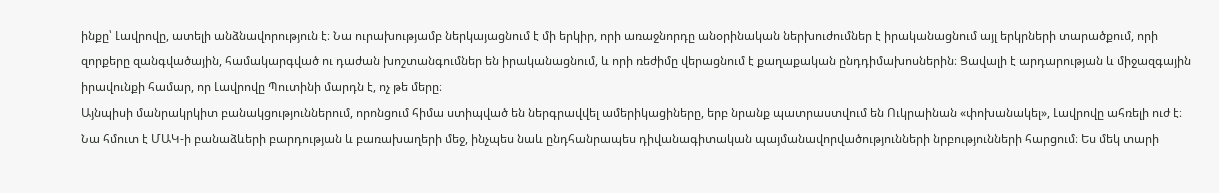ինքը՝ Լավրովը, ատելի անձնավորություն է։ Նա ուրախությամբ ներկայացնում է մի երկիր, որի առաջնորդը անօրինական ներխուժումներ է իրականացնում այլ երկրների տարածքում, որի զորքերը զանգվածային, համակարգված ու դաժան խոշտանգումներ են իրականացնում, և որի ռեժիմը վերացնում է քաղաքական ընդդիմախոսներին։ Ցավալի է արդարության և միջազգային իրավունքի համար, որ Լավրովը Պուտինի մարդն է, ոչ թե մերը։
Այնպիսի մանրակրկիտ բանակցություններում, որոնցում հիմա ստիպված են ներգրավվել ամերիկացիները, երբ նրանք պատրաստվում են Ուկրաինան «փոխանակել», Լավրովը ահռելի ուժ է։ Նա հմուտ է ՄԱԿ‑ի բանաձևերի բարդության և բառախաղերի մեջ, ինչպես նաև ընդհանրապես դիվանագիտական պայմանավորվածությունների նրբությունների հարցում։ Ես մեկ տարի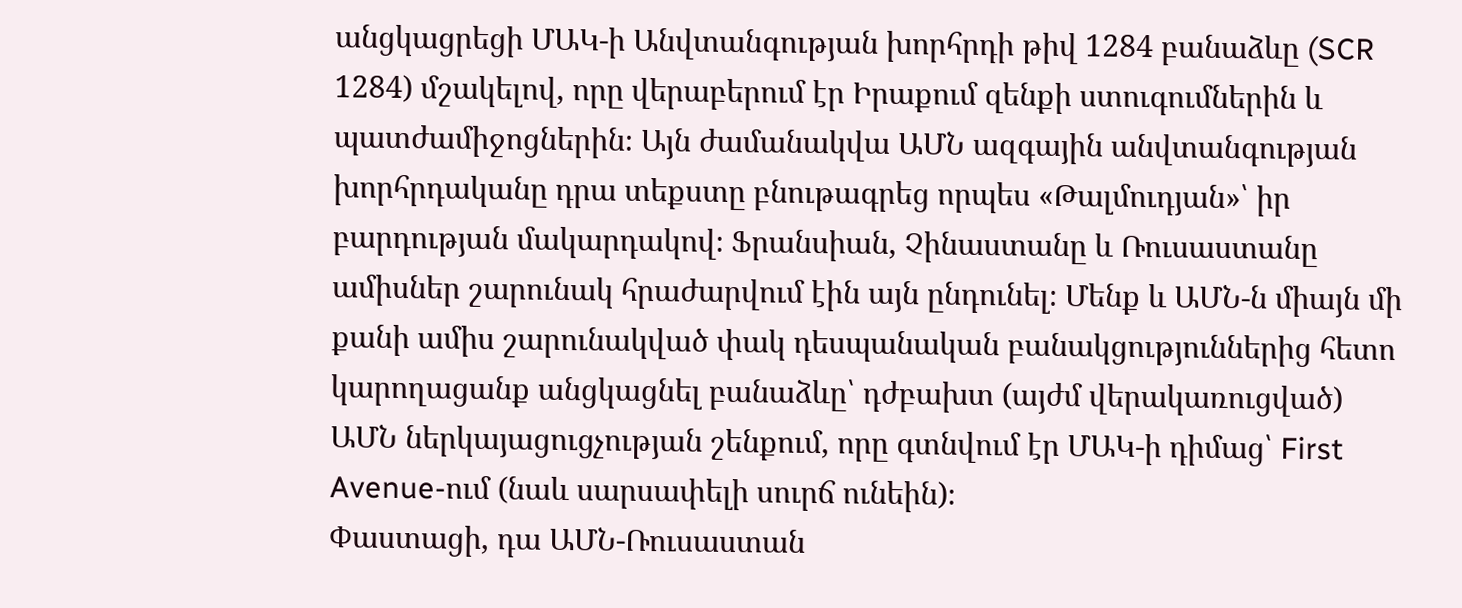անցկացրեցի ՄԱԿ‑ի Անվտանգության խորհրդի թիվ 1284 բանաձևը (SCR 1284) մշակելով, որը վերաբերում էր Իրաքում զենքի ստուգումներին և պատժամիջոցներին։ Այն ժամանակվա ԱՄՆ ազգային անվտանգության խորհրդականը դրա տեքստը բնութագրեց որպես «Թալմուդյան»՝ իր բարդության մակարդակով։ Ֆրանսիան, Չինաստանը և Ռուսաստանը ամիսներ շարունակ հրաժարվում էին այն ընդունել։ Մենք և ԱՄՆ‑ն միայն մի քանի ամիս շարունակված փակ դեսպանական բանակցություններից հետո կարողացանք անցկացնել բանաձևը՝ դժբախտ (այժմ վերակառուցված) ԱՄՆ ներկայացուցչության շենքում, որը գտնվում էր ՄԱԿ‑ի դիմաց՝ First Avenue-ում (նաև սարսափելի սուրճ ունեին)։
Փաստացի, դա ԱՄՆ-Ռուսաստան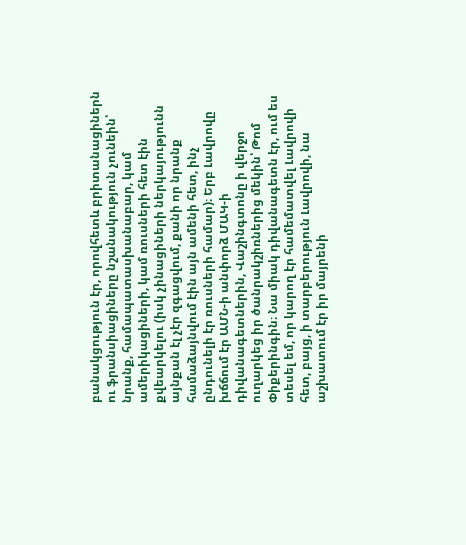բանակցություն էր, որովհետև բրիտանացիներն ու ֆրանսիացիները նշանակություն չունեին՝ նրանք, համապատասխանաբար, կամ ամերիկացիների, կամ ռուսների հետ էին քվեարկելու (իսկ չինացիների ներկայությունն այնքան էլ չէր զգացվում, քանի որ նրանք համաձայնվում էին այն ամենի հետ, ինչ ընդունելի էր ռուսների համար)։ Երբ Լավրովը խճճում էր ԱՄՆ‑ի անփորձ ՄԱԿ‑ի դիվանագետներին, Վաշինգտոնը ի վերջո ուղարկեց իր ծանրակշիռներից մեկին՝ Թոմ Փիքերինգին։ Նա միակ դիվանագետն էր, ում ես տեսել եմ, որ կարող էր համեմատվել Լավրովի հետ, բայց, ի տարբերություն Լավրովի, նա աշխատում էր իր մայրենի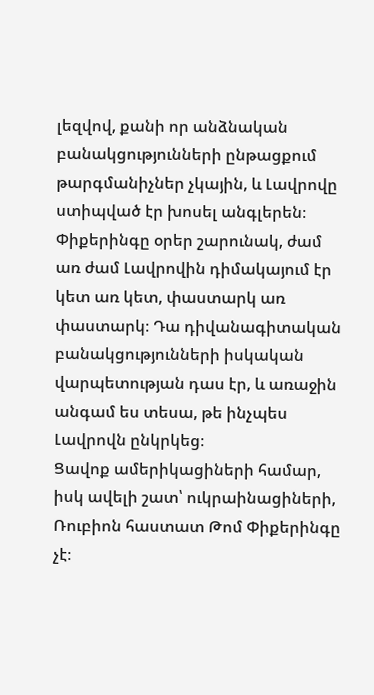լեզվով, քանի որ անձնական բանակցությունների ընթացքում թարգմանիչներ չկային, և Լավրովը ստիպված էր խոսել անգլերեն։ Փիքերինգը օրեր շարունակ, ժամ առ ժամ Լավրովին դիմակայում էր կետ առ կետ, փաստարկ առ փաստարկ։ Դա դիվանագիտական բանակցությունների իսկական վարպետության դաս էր, և առաջին անգամ ես տեսա, թե ինչպես Լավրովն ընկրկեց։
Ցավոք ամերիկացիների համար, իսկ ավելի շատ՝ ուկրաինացիների, Ռուբիոն հաստատ Թոմ Փիքերինգը չէ։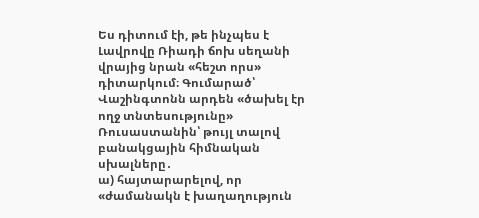Ես դիտում էի, թե ինչպես է Լավրովը Ռիադի ճոխ սեղանի վրայից նրան «հեշտ որս» դիտարկում։ Գումարած՝ Վաշինգտոնն արդեն «ծախել էր ողջ տնտեսությունը» Ռուսաստանին՝ թույլ տալով բանակցային հիմնական սխալները․
ա) հայտարարելով, որ «ժամանակն է խաղաղություն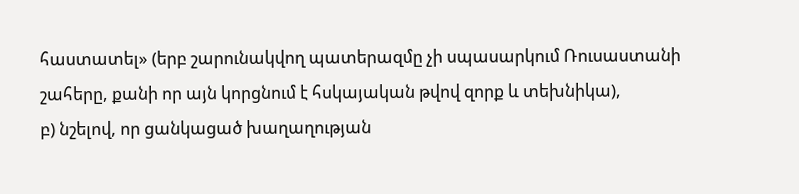հաստատել» (երբ շարունակվող պատերազմը չի սպասարկում Ռուսաստանի շահերը, քանի որ այն կորցնում է հսկայական թվով զորք և տեխնիկա),
բ) նշելով, որ ցանկացած խաղաղության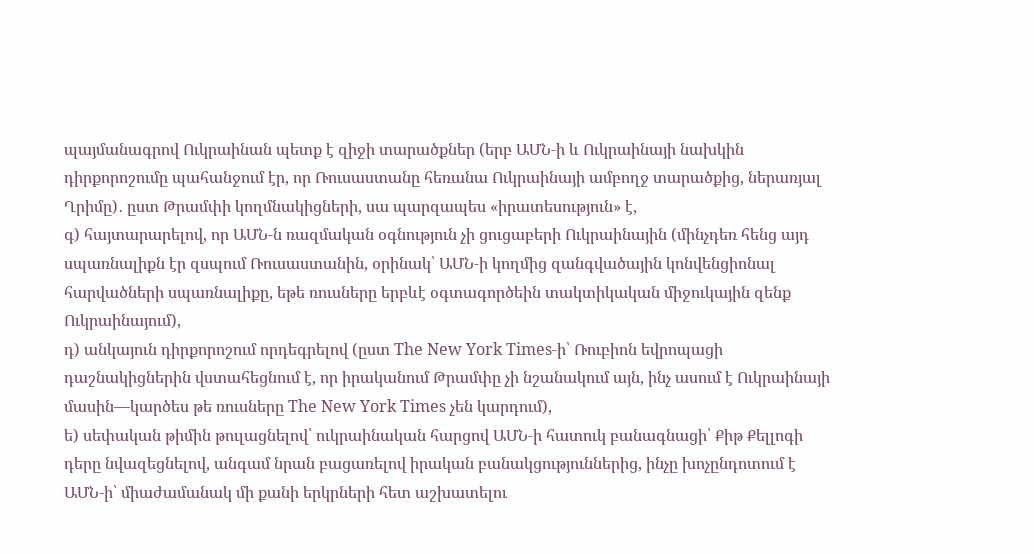պայմանագրով Ուկրաինան պետք է զիջի տարածքներ (երբ ԱՄՆ‑ի և Ուկրաինայի նախկին դիրքորոշումը պահանջում էր, որ Ռուսաստանը հեռանա Ուկրաինայի ամբողջ տարածքից, ներառյալ Ղրիմը)․ ըստ Թրամփի կողմնակիցների, սա պարզապես «իրատեսություն» է,
գ) հայտարարելով, որ ԱՄՆ‑ն ռազմական օգնություն չի ցուցաբերի Ուկրաինային (մինչդեռ հենց այդ սպառնալիքն էր զսպում Ռուսաստանին, օրինակ՝ ԱՄՆ‑ի կողմից զանգվածային կոնվենցիոնալ հարվածների սպառնալիքը, եթե ռուսները երբևէ օգտագործեին տակտիկական միջուկային զենք Ուկրաինայում),
դ) անկայուն դիրքորոշում որդեգրելով (ըստ The New York Times‑ի՝ Ռուբիոն եվրոպացի դաշնակիցներին վստահեցնում է, որ իրականում Թրամփը չի նշանակում այն, ինչ ասում է Ուկրաինայի մասին—կարծես թե ռուսները The New York Times չեն կարդում),
ե) սեփական թիմին թուլացնելով՝ ուկրաինական հարցով ԱՄՆ‑ի հատուկ բանագնացի՝ Քիթ Քելլոգի դերը նվազեցնելով, անգամ նրան բացառելով իրական բանակցություններից, ինչը խոչընդոտում է ԱՄՆ‑ի՝ միաժամանակ մի քանի երկրների հետ աշխատելու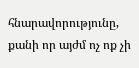հնարավորությունը, քանի որ այժմ ոչ ոք չի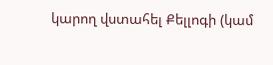կարող վստահել Քելլոգի (կամ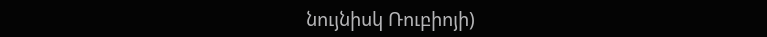նույնիսկ Ռուբիոյի)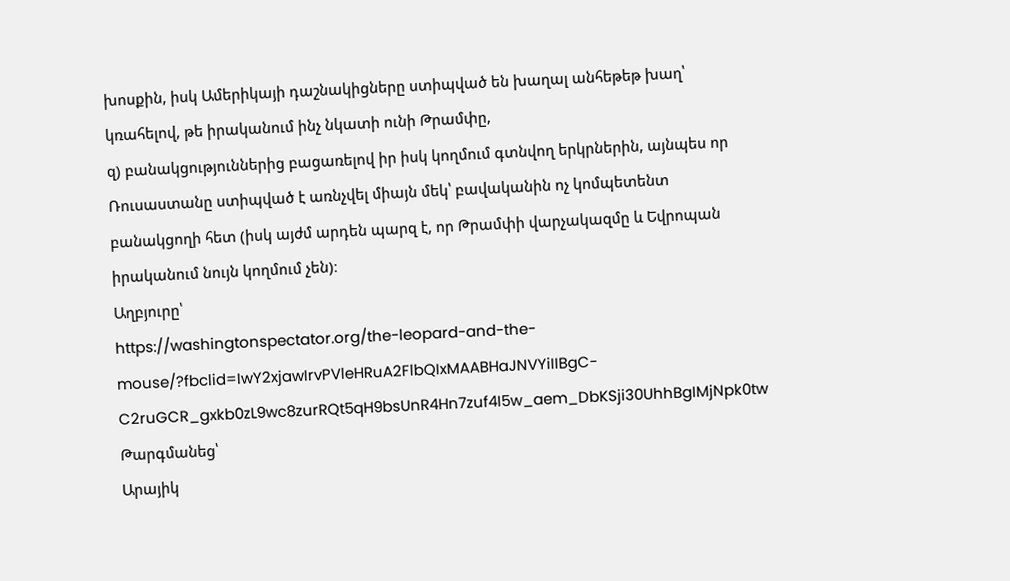խոսքին, իսկ Ամերիկայի դաշնակիցները ստիպված են խաղալ անհեթեթ խաղ՝ կռահելով, թե իրականում ինչ նկատի ունի Թրամփը,
զ) բանակցություններից բացառելով իր իսկ կողմում գտնվող երկրներին, այնպես որ Ռուսաստանը ստիպված է առնչվել միայն մեկ՝ բավականին ոչ կոմպետենտ բանակցողի հետ (իսկ այժմ արդեն պարզ է, որ Թրամփի վարչակազմը և Եվրոպան իրականում նույն կողմում չեն)։
Աղբյուրը՝
https://washingtonspectator.org/the-leopard-and-the-mouse/?fbclid=IwY2xjawIrvPVleHRuA2FlbQIxMAABHaJNVYiIIBgC-C2ruGCR_gxkb0zL9wc8zurRQt5qH9bsUnR4Hn7zuf4I5w_aem_DbKSji30UhhBgIMjNpk0tw
Թարգմանեց՝
Արայիկ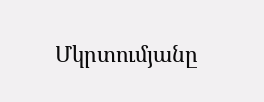Մկրտումյանը